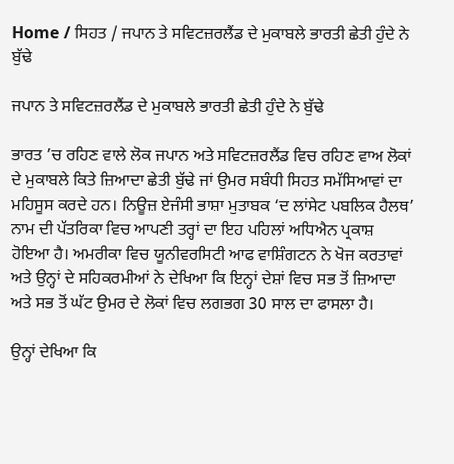Home / ਸਿਹਤ / ਜਪਾਨ ਤੇ ਸਵਿਟਜ਼ਰਲੈਂਡ ਦੇ ਮੁਕਾਬਲੇ ਭਾਰਤੀ ਛੇਤੀ ਹੁੰਦੇ ਨੇ ਬੁੱਢੇ

ਜਪਾਨ ਤੇ ਸਵਿਟਜ਼ਰਲੈਂਡ ਦੇ ਮੁਕਾਬਲੇ ਭਾਰਤੀ ਛੇਤੀ ਹੁੰਦੇ ਨੇ ਬੁੱਢੇ

ਭਾਰਤ ’ਚ ਰਹਿਣ ਵਾਲੇ ਲੋਕ ਜਪਾਨ ਅਤੇ ਸਵਿਟਜ਼ਰਲੈਂਡ ਵਿਚ ਰਹਿਣ ਵਾਅ ਲੋਕਾਂ ਦੇ ਮੁਕਾਬਲੇ ਕਿਤੇ ਜ਼ਿਆਦਾ ਛੇਤੀ ਬੁੱਢੇ ਜਾਂ ਉਮਰ ਸਬੰਧੀ ਸਿਹਤ ਸਮੱਸਿਆਵਾਂ ਦਾ ਮਹਿਸੂਸ ਕਰਦੇ ਹਨ। ਨਿਊਜ਼ ਏਜੰਸੀ ਭਾਸ਼ਾ ਮੁਤਾਬਕ ‘ਦ ਲਾਂਸੇਟ ਪਬਲਿਕ ਹੈਲਥ’ ਨਾਮ ਦੀ ਪੱਤਰਿਕਾ ਵਿਚ ਆਪਣੀ ਤਰ੍ਹਾਂ ਦਾ ਇਹ ਪਹਿਲਾਂ ਅਧਿਐਨ ਪ੍ਰਕਾਸ਼ ਹੋਇਆ ਹੈ। ਅਮਰੀਕਾ ਵਿਚ ਯੂਨੀਵਰਸਿਟੀ ਆਫ ਵਾਸ਼ਿੰਗਟਨ ਨੇ ਖੋਜ ਕਰਤਾਵਾਂ ਅਤੇ ਉਨ੍ਹਾਂ ਦੇ ਸਹਿਕਰਮੀਆਂ ਨੇ ਦੇਖਿਆ ਕਿ ਇਨ੍ਹਾਂ ਦੇਸ਼ਾਂ ਵਿਚ ਸਭ ਤੋਂ ਜ਼ਿਆਦਾ ਅਤੇ ਸਭ ਤੋਂ ਘੱਟ ਉਮਰ ਦੇ ਲੋਕਾਂ ਵਿਚ ਲਗਭਗ 30 ਸਾਲ ਦਾ ਫਾਸਲਾ ਹੈ।

ਉਨ੍ਹਾਂ ਦੇਖਿਆ ਕਿ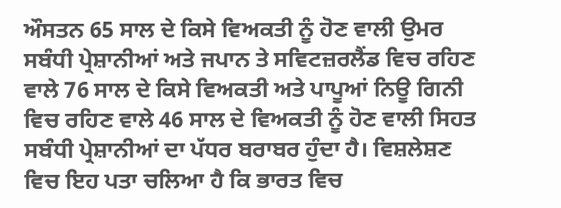ਔਸਤਨ 65 ਸਾਲ ਦੇ ਕਿਸੇ ਵਿਅਕਤੀ ਨੂੰ ਹੋਣ ਵਾਲੀ ਉਮਰ ਸਬੰਧੀ ਪ੍ਰੇਸ਼ਾਨੀਆਂ ਅਤੇ ਜਪਾਨ ਤੇ ਸਵਿਟਜ਼ਰਲੈਂਡ ਵਿਚ ਰਹਿਣ ਵਾਲੇ 76 ਸਾਲ ਦੇ ਕਿਸੇ ਵਿਅਕਤੀ ਅਤੇ ਪਾਪੂਆਂ ਨਿਊ ਗਿਨੀ ਵਿਚ ਰਹਿਣ ਵਾਲੇ 46 ਸਾਲ ਦੇ ਵਿਅਕਤੀ ਨੂੰ ਹੋਣ ਵਾਲੀ ਸਿਹਤ ਸਬੰਧੀ ਪ੍ਰੇਸ਼ਾਨੀਆਂ ਦਾ ਪੱਧਰ ਬਰਾਬਰ ਹੁੰਦਾ ਹੈ। ਵਿਸ਼ਲੇਸ਼ਣ ਵਿਚ ਇਹ ਪਤਾ ਚਲਿਆ ਹੈ ਕਿ ਭਾਰਤ ਵਿਚ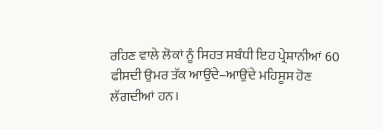ਰਹਿਣ ਵਾਲੇ ਲੋਕਾਂ ਨੂੰ ਸਿਹਤ ਸਬੰਧੀ ਇਹ ਪ੍ਰੇਸ਼ਾਨੀਆਂ 60 ਫੀਸਦੀ ਉਮਰ ਤੱਕ ਆਉਂਦੇ–ਆਉਂਦੇ ਮਹਿਸੂਸ ਹੋਣ ਲੱਗਦੀਆਂ ਹਨ।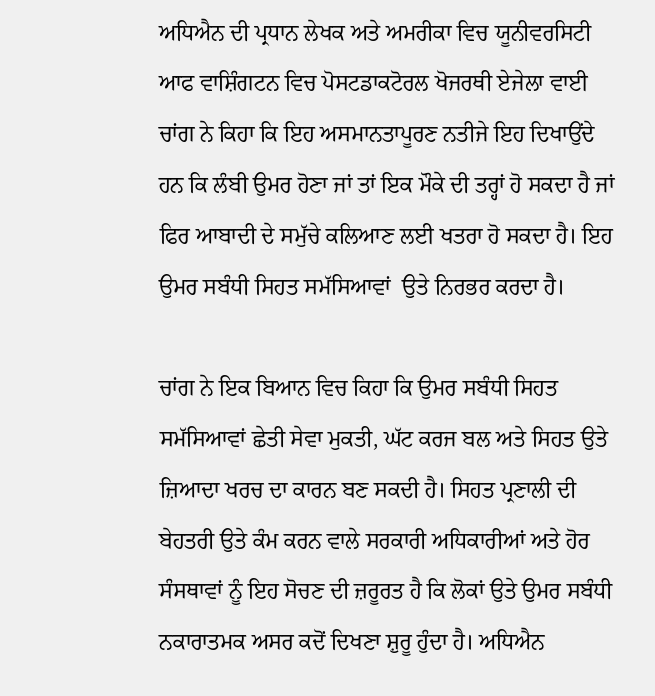ਅਧਿਐਨ ਦੀ ਪ੍ਰਧਾਨ ਲੇਖਕ ਅਤੇ ਅਮਰੀਕਾ ਵਿਚ ਯੂਨੀਵਰਸਿਟੀ ਆਫ ਵਾਸ਼ਿੰਗਟਨ ਵਿਚ ਪੋਸਟਡਾਕਟੋਰਲ ਖੋਜਰਥੀ ਏਜੇਲਾ ਵਾਈ ਚਾਂਗ ਨੇ ਕਿਹਾ ਕਿ ਇਹ ਅਸਮਾਨਤਾਪੂਰਣ ਨਤੀਜੇ ਇਹ ਦਿਖਾਉਂਦੇ ਹਨ ਕਿ ਲੰਬੀ ਉਮਰ ਹੋਣਾ ਜਾਂ ਤਾਂ ਇਕ ਮੌਕੇ ਦੀ ਤਰ੍ਹਾਂ ਹੋ ਸਕਦਾ ਹੈ ਜਾਂ ਫਿਰ ਆਬਾਦੀ ਦੇ ਸਮੁੱਚੇ ਕਲਿਆਣ ਲਈ ਖਤਰਾ ਹੋ ਸਕਦਾ ਹੈ। ਇਹ ਉਮਰ ਸਬੰਧੀ ਸਿਹਤ ਸਮੱਸਿਆਵਾਂ  ਉਤੇ ਨਿਰਭਰ ਕਰਦਾ ਹੈ।

ਚਾਂਗ ਨੇ ਇਕ ਬਿਆਨ ਵਿਚ ਕਿਹਾ ਕਿ ਉਮਰ ਸਬੰਧੀ ਸਿਹਤ ਸਮੱਸਿਆਵਾਂ ਛੇਤੀ ਸੇਵਾ ਮੁਕਤੀ, ਘੱਟ ਕਰਜ ਬਲ ਅਤੇ ਸਿਹਤ ਉਤੇ ਜ਼ਿਆਦਾ ਖਰਚ ਦਾ ਕਾਰਨ ਬਣ ਸਕਦੀ ਹੈ। ਸਿਹਤ ਪ੍ਰਣਾਲੀ ਦੀ ਬੇਹਤਰੀ ਉਤੇ ਕੰਮ ਕਰਨ ਵਾਲੇ ਸਰਕਾਰੀ ਅਧਿਕਾਰੀਆਂ ਅਤੇ ਹੋਰ ਸੰਸਥਾਵਾਂ ਨੂੰ ਇਹ ਸੋਚਣ ਦੀ ਜ਼ਰੂਰਤ ਹੈ ਕਿ ਲੋਕਾਂ ਉਤੇ ਉਮਰ ਸਬੰਧੀ ਨਕਾਰਾਤਮਕ ਅਸਰ ਕਦੋਂ ਦਿਖਣਾ ਸ਼ੁਰੂ ਹੁੰਦਾ ਹੈ। ਅਧਿਐਨ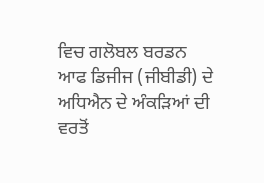ਵਿਚ ਗਲੋਬਲ ਬਰਡਨ ਆਫ ਡਿਜੀਜ (ਜੀਬੀਡੀ) ਦੇ ਅਧਿਐਨ ਦੇ ਅੰਕੜਿਆਂ ਦੀ ਵਰਤੋਂ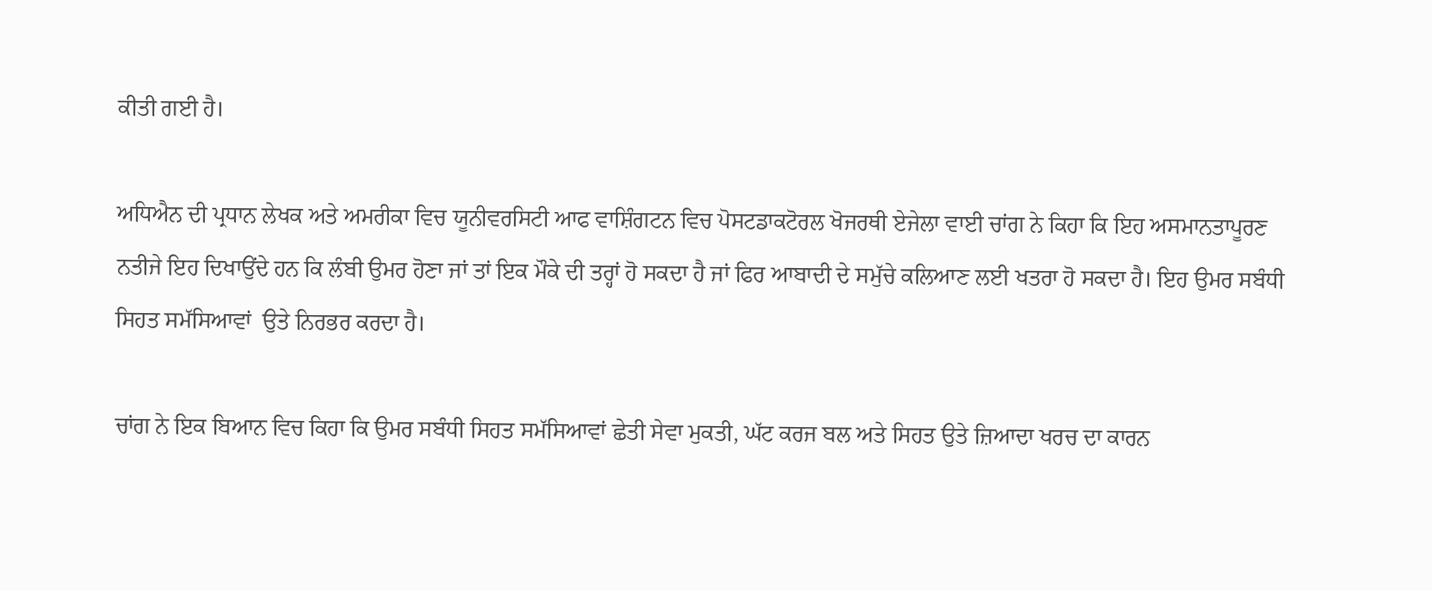ਕੀਤੀ ਗਈ ਹੈ।

ਅਧਿਐਨ ਦੀ ਪ੍ਰਧਾਨ ਲੇਖਕ ਅਤੇ ਅਮਰੀਕਾ ਵਿਚ ਯੂਨੀਵਰਸਿਟੀ ਆਫ ਵਾਸ਼ਿੰਗਟਨ ਵਿਚ ਪੋਸਟਡਾਕਟੋਰਲ ਖੋਜਰਥੀ ਏਜੇਲਾ ਵਾਈ ਚਾਂਗ ਨੇ ਕਿਹਾ ਕਿ ਇਹ ਅਸਮਾਨਤਾਪੂਰਣ ਨਤੀਜੇ ਇਹ ਦਿਖਾਉਂਦੇ ਹਨ ਕਿ ਲੰਬੀ ਉਮਰ ਹੋਣਾ ਜਾਂ ਤਾਂ ਇਕ ਮੌਕੇ ਦੀ ਤਰ੍ਹਾਂ ਹੋ ਸਕਦਾ ਹੈ ਜਾਂ ਫਿਰ ਆਬਾਦੀ ਦੇ ਸਮੁੱਚੇ ਕਲਿਆਣ ਲਈ ਖਤਰਾ ਹੋ ਸਕਦਾ ਹੈ। ਇਹ ਉਮਰ ਸਬੰਧੀ ਸਿਹਤ ਸਮੱਸਿਆਵਾਂ  ਉਤੇ ਨਿਰਭਰ ਕਰਦਾ ਹੈ।

ਚਾਂਗ ਨੇ ਇਕ ਬਿਆਨ ਵਿਚ ਕਿਹਾ ਕਿ ਉਮਰ ਸਬੰਧੀ ਸਿਹਤ ਸਮੱਸਿਆਵਾਂ ਛੇਤੀ ਸੇਵਾ ਮੁਕਤੀ, ਘੱਟ ਕਰਜ ਬਲ ਅਤੇ ਸਿਹਤ ਉਤੇ ਜ਼ਿਆਦਾ ਖਰਚ ਦਾ ਕਾਰਨ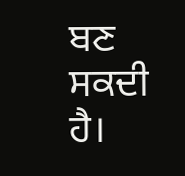ਬਣ ਸਕਦੀ ਹੈ।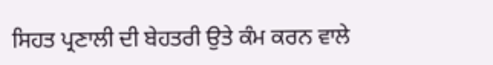ਸਿਹਤ ਪ੍ਰਣਾਲੀ ਦੀ ਬੇਹਤਰੀ ਉਤੇ ਕੰਮ ਕਰਨ ਵਾਲੇ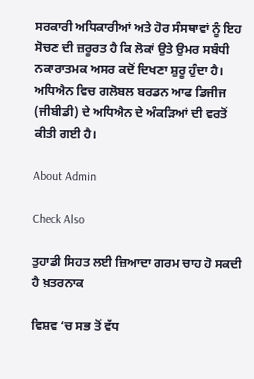ਸਰਕਾਰੀ ਅਧਿਕਾਰੀਆਂ ਅਤੇ ਹੋਰ ਸੰਸਥਾਵਾਂ ਨੂੰ ਇਹ ਸੋਚਣ ਦੀ ਜ਼ਰੂਰਤ ਹੈ ਕਿ ਲੋਕਾਂ ਉਤੇ ਉਮਰ ਸਬੰਧੀ ਨਕਾਰਾਤਮਕ ਅਸਰ ਕਦੋਂ ਦਿਖਣਾ ਸ਼ੁਰੂ ਹੁੰਦਾ ਹੈ। ਅਧਿਐਨ ਵਿਚ ਗਲੋਬਲ ਬਰਡਨ ਆਫ ਡਿਜੀਜ (ਜੀਬੀਡੀ) ਦੇ ਅਧਿਐਨ ਦੇ ਅੰਕੜਿਆਂ ਦੀ ਵਰਤੋਂ ਕੀਤੀ ਗਈ ਹੈ।

About Admin

Check Also

ਤੁਹਾਡੀ ਸਿਹਤ ਲਈ ਜ਼ਿਆਦਾ ਗਰਮ ਚਾਹ ਹੋ ਸਕਦੀ ਹੈ ਖ਼ਤਰਨਾਕ

ਵਿਸ਼ਵ ‘ਚ ਸਭ ਤੋਂ ਵੱਧ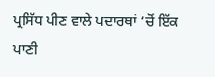ਪ੍ਰਸਿੱਧ ਪੀਣ ਵਾਲੇ ਪਦਾਰਥਾਂ ‘ਚੋਂ ਇੱਕ ਪਾਣੀ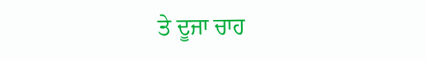ਤੇ ਦੂਜਾ ਚਾਹ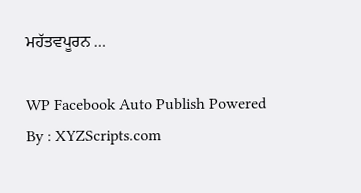ਮਹੱਤਵਪੂਰਨ …

WP Facebook Auto Publish Powered By : XYZScripts.com